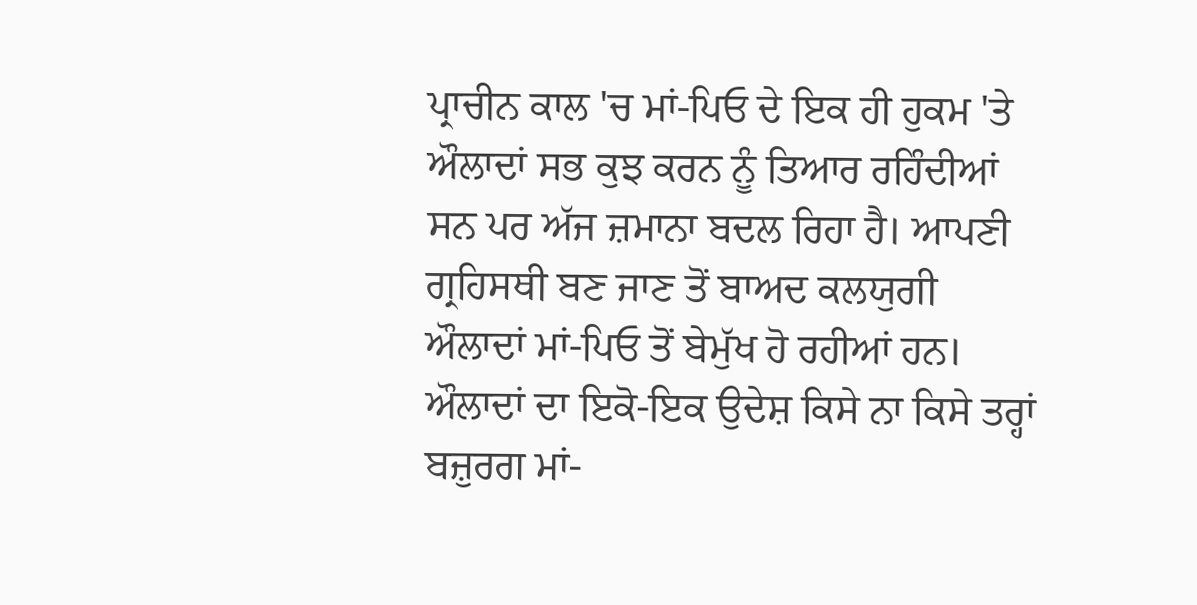ਪ੍ਰਾਚੀਨ ਕਾਲ 'ਚ ਮਾਂ-ਪਿਓ ਦੇ ਇਕ ਹੀ ਹੁਕਮ 'ਤੇ ਔਲਾਦਾਂ ਸਭ ਕੁਝ ਕਰਨ ਨੂੰ ਤਿਆਰ ਰਹਿੰਦੀਆਂ ਸਨ ਪਰ ਅੱਜ ਜ਼ਮਾਨਾ ਬਦਲ ਰਿਹਾ ਹੈ। ਆਪਣੀ ਗ੍ਰਹਿਸਥੀ ਬਣ ਜਾਣ ਤੋਂ ਬਾਅਦ ਕਲਯੁਗੀ ਔਲਾਦਾਂ ਮਾਂ-ਪਿਓ ਤੋਂ ਬੇਮੁੱਖ ਹੋ ਰਹੀਆਂ ਹਨ।
ਔਲਾਦਾਂ ਦਾ ਇਕੋ-ਇਕ ਉਦੇਸ਼ ਕਿਸੇ ਨਾ ਕਿਸੇ ਤਰ੍ਹਾਂ ਬਜ਼ੁਰਗ ਮਾਂ-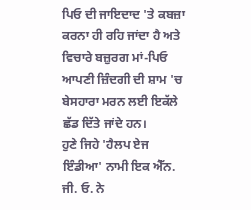ਪਿਓ ਦੀ ਜਾਇਦਾਦ 'ਤੇ ਕਬਜ਼ਾ ਕਰਨਾ ਹੀ ਰਹਿ ਜਾਂਦਾ ਹੈ ਅਤੇ ਵਿਚਾਰੇ ਬਜ਼ੁਰਗ ਮਾਂ-ਪਿਓ ਆਪਣੀ ਜ਼ਿੰਦਗੀ ਦੀ ਸ਼ਾਮ 'ਚ ਬੇਸਹਾਰਾ ਮਰਨ ਲਈ ਇਕੱਲੇ ਛੱਡ ਦਿੱਤੇ ਜਾਂਦੇ ਹਨ।
ਹੁਣੇ ਜਿਹੇ 'ਹੈਲਪ ਏਜ ਇੰਡੀਆ' ਨਾਮੀ ਇਕ ਐੱਨ. ਜੀ. ਓ. ਨੇ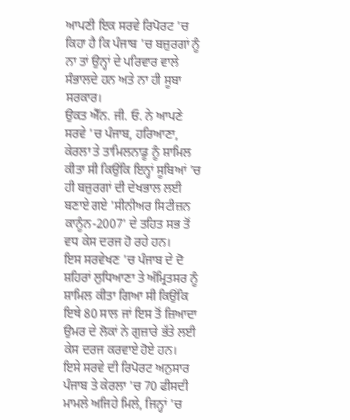ਆਪਣੀ ਇਕ ਸਰਵੇ ਰਿਪੋਰਟ 'ਚ ਕਿਹਾ ਹੈ ਕਿ ਪੰਜਾਬ 'ਚ ਬਜ਼ੁਰਗਾਂ ਨੂੰ ਨਾ ਤਾਂ ਉਨ੍ਹਾਂ ਦੇ ਪਰਿਵਾਰ ਵਾਲੇ ਸੰਭਾਲਦੇ ਹਨ ਅਤੇ ਨਾ ਹੀ ਸੂਬਾ ਸਰਕਾਰ।
ਉਕਤ ਐੱਨ. ਜੀ. ਓ. ਨੇ ਆਪਣੇ ਸਰਵੇ 'ਚ ਪੰਜਾਬ, ਹਰਿਆਣਾ, ਕੇਰਲਾ ਤੇ ਤਾਮਿਲਨਾਡੂ ਨੂੰ ਸ਼ਾਮਿਲ ਕੀਤਾ ਸੀ ਕਿਉਂਕਿ ਇਨ੍ਹਾਂ ਸੂਬਿਆਂ 'ਚ ਹੀ ਬਜ਼ੁਰਗਾਂ ਦੀ ਦੇਖਭਾਲ ਲਈ ਬਣਾਏ ਗਏ 'ਸੀਨੀਅਰ ਸਿਟੀਜ਼ਨ ਕਾਨੂੰਨ-2007' ਦੇ ਤਹਿਤ ਸਭ ਤੋਂ ਵਧ ਕੇਸ ਦਰਜ ਹੋ ਰਹੇ ਹਨ।
ਇਸ ਸਰਵੇਖਣ 'ਚ ਪੰਜਾਬ ਦੇ ਦੋ ਸ਼ਹਿਰਾਂ ਲੁਧਿਆਣਾ ਤੇ ਅੰਮ੍ਰਿਤਸਰ ਨੂੰ ਸ਼ਾਮਿਲ ਕੀਤਾ ਗਿਆ ਸੀ ਕਿਉਂਕਿ ਇਥੇ 80 ਸਾਲ ਜਾਂ ਇਸ ਤੋਂ ਜ਼ਿਆਦਾ ਉਮਰ ਦੇ ਲੋਕਾਂ ਨੇ ਗੁਜ਼ਾਰੇ ਭੱਤੇ ਲਈ ਕੇਸ ਦਰਜ ਕਰਵਾਏ ਹੋਏ ਹਨ।
ਇਸੇ ਸਰਵੇ ਦੀ ਰਿਪੋਰਟ ਅਨੁਸਾਰ ਪੰਜਾਬ ਤੇ ਕੇਰਲਾ 'ਚ 70 ਫੀਸਦੀ ਮਾਮਲੇ ਅਜਿਹੇ ਮਿਲੇ, ਜਿਨ੍ਹਾਂ 'ਚ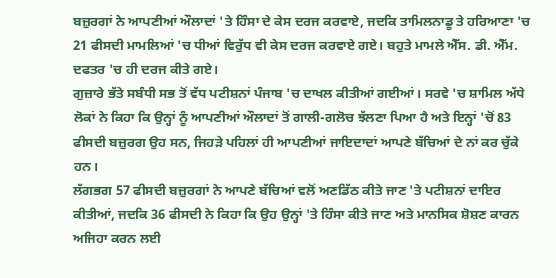ਬਜ਼ੁਰਗਾਂ ਨੇ ਆਪਣੀਆਂ ਔਲਾਦਾਂ 'ਤੇ ਹਿੰਸਾ ਦੇ ਕੇਸ ਦਰਜ ਕਰਵਾਏ, ਜਦਕਿ ਤਾਮਿਲਨਾਡੂ ਤੇ ਹਰਿਆਣਾ 'ਚ 21 ਫੀਸਦੀ ਮਾਮਲਿਆਂ 'ਚ ਧੀਆਂ ਵਿਰੁੱਧ ਵੀ ਕੇਸ ਦਰਜ ਕਰਵਾਏ ਗਏ। ਬਹੁਤੇ ਮਾਮਲੇ ਐੱਸ. ਡੀ. ਐੱਮ. ਦਫਤਰ 'ਚ ਹੀ ਦਰਜ ਕੀਤੇ ਗਏ।
ਗੁਜ਼ਾਰੇ ਭੱਤੇ ਸਬੰਧੀ ਸਭ ਤੋਂ ਵੱਧ ਪਟੀਸ਼ਨਾਂ ਪੰਜਾਬ 'ਚ ਦਾਖਲ ਕੀਤੀਆਂ ਗਈਆਂ। ਸਰਵੇ 'ਚ ਸ਼ਾਮਿਲ ਅੱਧੇ ਲੋਕਾਂ ਨੇ ਕਿਹਾ ਕਿ ਉਨ੍ਹਾਂ ਨੂੰ ਆਪਣੀਆਂ ਔਲਾਦਾਂ ਤੋਂ ਗਾਲੀ-ਗਲੋਚ ਝੱਲਣਾ ਪਿਆ ਹੈ ਅਤੇ ਇਨ੍ਹਾਂ 'ਚੋਂ 83 ਫੀਸਦੀ ਬਜ਼ੁਰਗ ਉਹ ਸਨ, ਜਿਹੜੇ ਪਹਿਲਾਂ ਹੀ ਆਪਣੀਆਂ ਜਾਇਦਾਦਾਂ ਆਪਣੇ ਬੱਚਿਆਂ ਦੇ ਨਾਂ ਕਰ ਚੁੱਕੇ ਹਨ।
ਲੱਗਭਗ 57 ਫੀਸਦੀ ਬਜ਼ੁਰਗਾਂ ਨੇ ਆਪਣੇ ਬੱਚਿਆਂ ਵਲੋਂ ਅਣਡਿੱਠ ਕੀਤੇ ਜਾਣ 'ਤੇ ਪਟੀਸ਼ਨਾਂ ਦਾਇਰ ਕੀਤੀਆਂ, ਜਦਕਿ 36 ਫੀਸਦੀ ਨੇ ਕਿਹਾ ਕਿ ਉਹ ਉਨ੍ਹਾਂ 'ਤੇ ਹਿੰਸਾ ਕੀਤੇ ਜਾਣ ਅਤੇ ਮਾਨਸਿਕ ਸ਼ੋਸ਼ਣ ਕਾਰਨ ਅਜਿਹਾ ਕਰਨ ਲਈ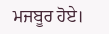ਮਜਬੂਰ ਹੋਏ।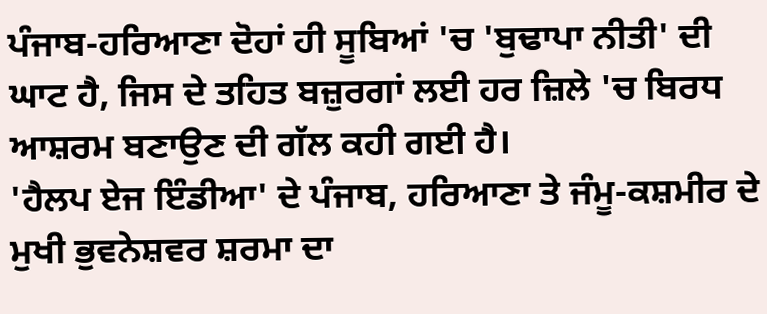ਪੰਜਾਬ-ਹਰਿਆਣਾ ਦੋਹਾਂ ਹੀ ਸੂਬਿਆਂ 'ਚ 'ਬੁਢਾਪਾ ਨੀਤੀ' ਦੀ ਘਾਟ ਹੈ, ਜਿਸ ਦੇ ਤਹਿਤ ਬਜ਼ੁਰਗਾਂ ਲਈ ਹਰ ਜ਼ਿਲੇ 'ਚ ਬਿਰਧ ਆਸ਼ਰਮ ਬਣਾਉਣ ਦੀ ਗੱਲ ਕਹੀ ਗਈ ਹੈ।
'ਹੈਲਪ ਏਜ ਇੰਡੀਆ' ਦੇ ਪੰਜਾਬ, ਹਰਿਆਣਾ ਤੇ ਜੰਮੂ-ਕਸ਼ਮੀਰ ਦੇ ਮੁਖੀ ਭੁਵਨੇਸ਼ਵਰ ਸ਼ਰਮਾ ਦਾ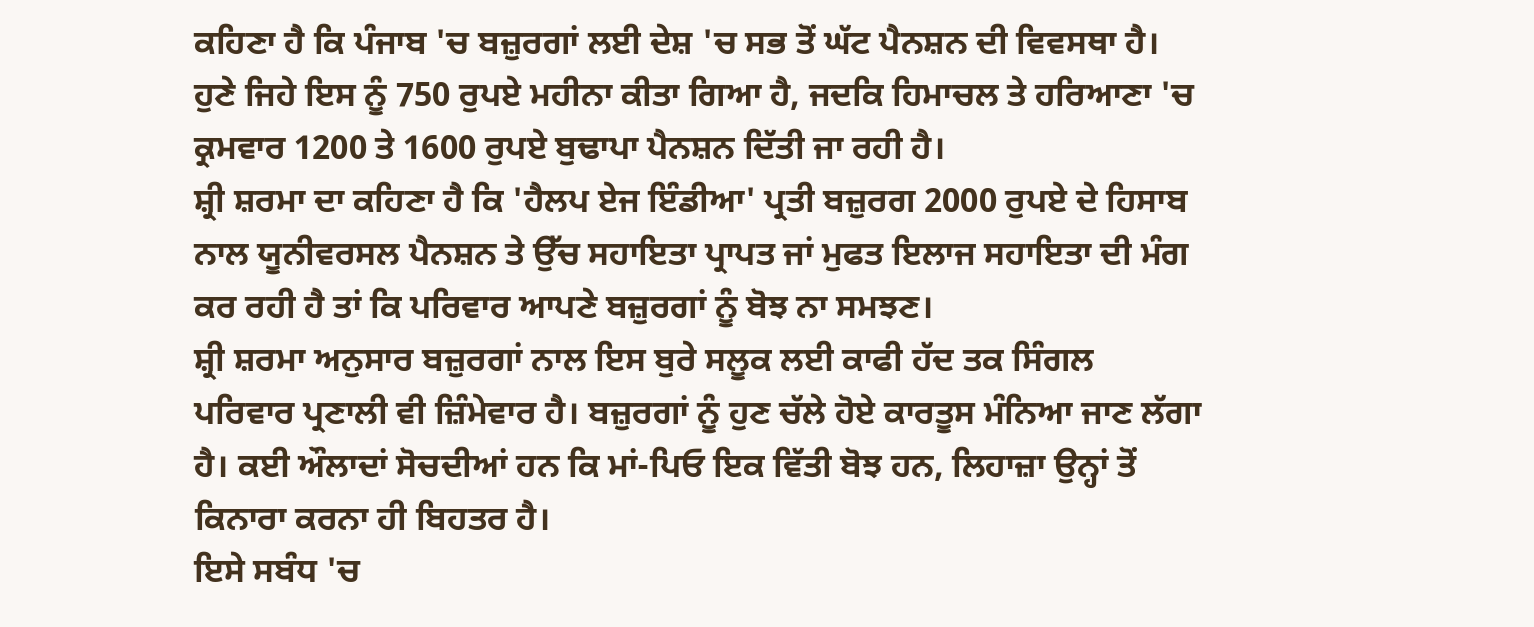ਕਹਿਣਾ ਹੈ ਕਿ ਪੰਜਾਬ 'ਚ ਬਜ਼ੁਰਗਾਂ ਲਈ ਦੇਸ਼ 'ਚ ਸਭ ਤੋਂ ਘੱਟ ਪੈਨਸ਼ਨ ਦੀ ਵਿਵਸਥਾ ਹੈ। ਹੁਣੇ ਜਿਹੇ ਇਸ ਨੂੰ 750 ਰੁਪਏ ਮਹੀਨਾ ਕੀਤਾ ਗਿਆ ਹੈ, ਜਦਕਿ ਹਿਮਾਚਲ ਤੇ ਹਰਿਆਣਾ 'ਚ ਕ੍ਰਮਵਾਰ 1200 ਤੇ 1600 ਰੁਪਏ ਬੁਢਾਪਾ ਪੈਨਸ਼ਨ ਦਿੱਤੀ ਜਾ ਰਹੀ ਹੈ।
ਸ਼੍ਰੀ ਸ਼ਰਮਾ ਦਾ ਕਹਿਣਾ ਹੈ ਕਿ 'ਹੈਲਪ ਏਜ ਇੰਡੀਆ' ਪ੍ਰਤੀ ਬਜ਼ੁਰਗ 2000 ਰੁਪਏ ਦੇ ਹਿਸਾਬ ਨਾਲ ਯੂਨੀਵਰਸਲ ਪੈਨਸ਼ਨ ਤੇ ਉੱਚ ਸਹਾਇਤਾ ਪ੍ਰਾਪਤ ਜਾਂ ਮੁਫਤ ਇਲਾਜ ਸਹਾਇਤਾ ਦੀ ਮੰਗ ਕਰ ਰਹੀ ਹੈ ਤਾਂ ਕਿ ਪਰਿਵਾਰ ਆਪਣੇ ਬਜ਼ੁਰਗਾਂ ਨੂੰ ਬੋਝ ਨਾ ਸਮਝਣ।
ਸ਼੍ਰੀ ਸ਼ਰਮਾ ਅਨੁਸਾਰ ਬਜ਼ੁਰਗਾਂ ਨਾਲ ਇਸ ਬੁਰੇ ਸਲੂਕ ਲਈ ਕਾਫੀ ਹੱਦ ਤਕ ਸਿੰਗਲ ਪਰਿਵਾਰ ਪ੍ਰਣਾਲੀ ਵੀ ਜ਼ਿੰਮੇਵਾਰ ਹੈ। ਬਜ਼ੁਰਗਾਂ ਨੂੰ ਹੁਣ ਚੱਲੇ ਹੋਏ ਕਾਰਤੂਸ ਮੰਨਿਆ ਜਾਣ ਲੱਗਾ ਹੈ। ਕਈ ਔਲਾਦਾਂ ਸੋਚਦੀਆਂ ਹਨ ਕਿ ਮਾਂ-ਪਿਓ ਇਕ ਵਿੱਤੀ ਬੋਝ ਹਨ, ਲਿਹਾਜ਼ਾ ਉਨ੍ਹਾਂ ਤੋਂ ਕਿਨਾਰਾ ਕਰਨਾ ਹੀ ਬਿਹਤਰ ਹੈ।
ਇਸੇ ਸਬੰਧ 'ਚ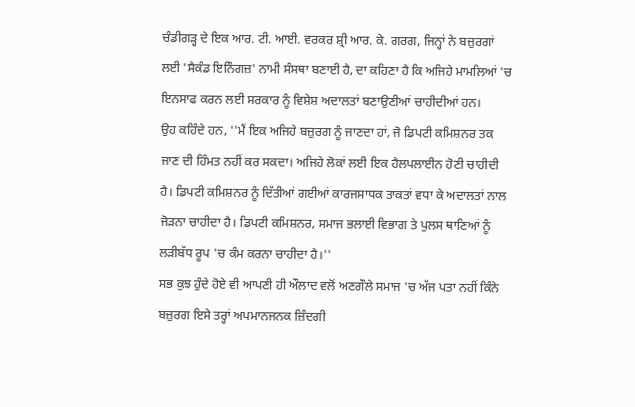ਚੰਡੀਗੜ੍ਹ ਦੇ ਇਕ ਆਰ. ਟੀ. ਆਈ. ਵਰਕਰ ਸ਼੍ਰੀ ਆਰ. ਕੇ. ਗਰਗ, ਜਿਨ੍ਹਾਂ ਨੇ ਬਜ਼ੁਰਗਾਂ ਲਈ 'ਸੈਕੰਡ ਇਨਿੰਗਜ਼' ਨਾਮੀ ਸੰਸਥਾ ਬਣਾਈ ਹੈ, ਦਾ ਕਹਿਣਾ ਹੈ ਕਿ ਅਜਿਹੇ ਮਾਮਲਿਆਂ 'ਚ ਇਨਸਾਫ ਕਰਨ ਲਈ ਸਰਕਾਰ ਨੂੰ ਵਿਸ਼ੇਸ਼ ਅਦਾਲਤਾਂ ਬਣਾਉਣੀਆਂ ਚਾਹੀਦੀਆਂ ਹਨ।
ਉਹ ਕਹਿੰਦੇ ਹਨ, ''ਮੈਂ ਇਕ ਅਜਿਹੇ ਬਜ਼ੁਰਗ ਨੂੰ ਜਾਣਦਾ ਹਾਂ, ਜੋ ਡਿਪਟੀ ਕਮਿਸ਼ਨਰ ਤਕ ਜਾਣ ਦੀ ਹਿੰਮਤ ਨਹੀਂ ਕਰ ਸਕਦਾ। ਅਜਿਹੇ ਲੋਕਾਂ ਲਈ ਇਕ ਹੈਲਪਲਾਈਨ ਹੋਣੀ ਚਾਹੀਦੀ ਹੈ। ਡਿਪਟੀ ਕਮਿਸ਼ਨਰ ਨੂੰ ਦਿੱਤੀਆਂ ਗਈਆਂ ਕਾਰਜਸਾਧਕ ਤਾਕਤਾਂ ਵਧਾ ਕੇ ਅਦਾਲਤਾਂ ਨਾਲ ਜੋੜਨਾ ਚਾਹੀਦਾ ਹੈ। ਡਿਪਟੀ ਕਮਿਸ਼ਨਰ, ਸਮਾਜ ਭਲਾਈ ਵਿਭਾਗ ਤੇ ਪੁਲਸ ਥਾਣਿਆਂ ਨੂੰ ਲੜੀਬੱਧ ਰੂਪ 'ਚ ਕੰਮ ਕਰਨਾ ਚਾਹੀਦਾ ਹੈ।''
ਸਭ ਕੁਝ ਹੁੰਦੇ ਹੋਏ ਵੀ ਆਪਣੀ ਹੀ ਔਲਾਦ ਵਲੋਂ ਅਣਗੌਲੇ ਸਮਾਜ 'ਚ ਅੱਜ ਪਤਾ ਨਹੀਂ ਕਿੰਨੇ ਬਜ਼ੁਰਗ ਇਸੇ ਤਰ੍ਹਾਂ ਅਪਮਾਨਜਨਕ ਜ਼ਿੰਦਗੀ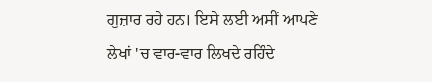ਗੁਜ਼ਾਰ ਰਹੇ ਹਨ। ਇਸੇ ਲਈ ਅਸੀਂ ਆਪਣੇ ਲੇਖਾਂ 'ਚ ਵਾਰ-ਵਾਰ ਲਿਖਦੇ ਰਹਿੰਦੇ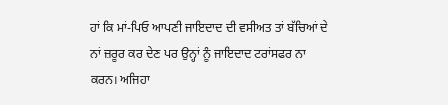ਹਾਂ ਕਿ ਮਾਂ-ਪਿਓ ਆਪਣੀ ਜਾਇਦਾਦ ਦੀ ਵਸੀਅਤ ਤਾਂ ਬੱਚਿਆਂ ਦੇ ਨਾਂ ਜ਼ਰੂਰ ਕਰ ਦੇਣ ਪਰ ਉਨ੍ਹਾਂ ਨੂੰ ਜਾਇਦਾਦ ਟਰਾਂਸਫਰ ਨਾ ਕਰਨ। ਅਜਿਹਾ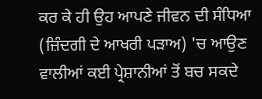ਕਰ ਕੇ ਹੀ ਉਹ ਆਪਣੇ ਜੀਵਨ ਦੀ ਸੰਧਿਆ (ਜ਼ਿੰਦਗੀ ਦੇ ਆਖਰੀ ਪੜਾਅ) 'ਚ ਆਉਣ ਵਾਲੀਆਂ ਕਈ ਪ੍ਰੇਸ਼ਾਨੀਆਂ ਤੋਂ ਬਚ ਸਕਦੇ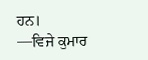ਹਨ।
—ਵਿਜੇ ਕੁਮਾਰ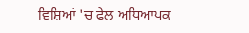ਵਿਸ਼ਿਆਂ 'ਚ ਫੇਲ ਅਧਿਆਪਕ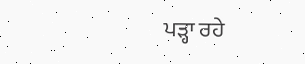ਪੜ੍ਹਾ ਰਹੇ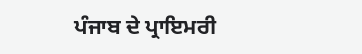ਪੰਜਾਬ ਦੇ ਪ੍ਰਾਇਮਰੀ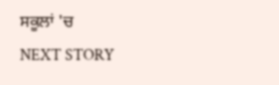ਸਕੂਲਾਂ 'ਚ
NEXT STORY